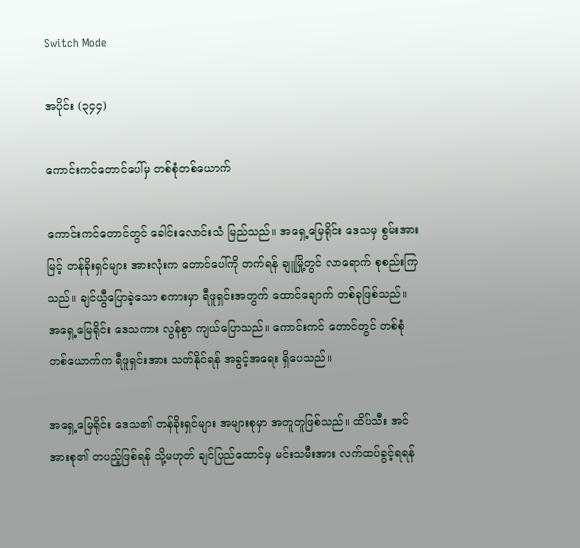Switch Mode

အပိုင်း (၃၄၄)

ကောင်းကင်တောင်ပေါ်မှ တစ်စုံတစ်ယောက်

ကောင်းကင်တောင်တွင် ခေါင်းလောင်းသံ မြည်သည်။ အရှေ့မြေရိုင်း ဒေသမှ စွမ်းအားမြင့် တန်ခိုးရှင်များ အားလုံးက တောင်ပေါ်ကို တက်ရန် ချူမြို့တွင် လာရောက် စုစည်းကြသည်။ ချင်ယွီပြောခဲ့သော စကားမှာ ရီဖူရှင်းအတွက် ထောင်ချောက် တစ်ခုဖြစ်သည်။ အရှေ့မြေရိုင်း ဒေသကား လွန်စွာ ကျယ်ပြောသည်။ ကောင်းကင် တောင်တွင် တစ်စုံတစ်ယောက်က ရီဖူရှင်းအား သတ်နိုင်ရန် အခွင့်အရေး ရှိပေသည်။

အရှေ့မြေရိုင်း ဒေသ၏ တန်ခိုးရှင်များ အများစုမှာ အတူတူဖြစ်သည်။ ထိပ်သီး အင်အားစု၏ တပည့်ဖြစ်ရန် သို့မဟုတ် ချင်ပြည်ထောင်မှ မင်းသမီးအား လက်ထပ်ခွင့်ရရန်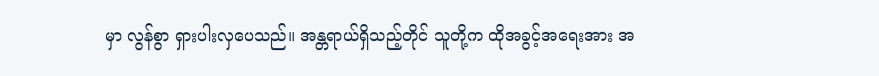မှာ လွန်စွာ ရှားပါးလှပေသည်။ အန္တရာယ်ရှိသည့်တိုင် သူတို့က ထိုအခွင့်အရေးအား အ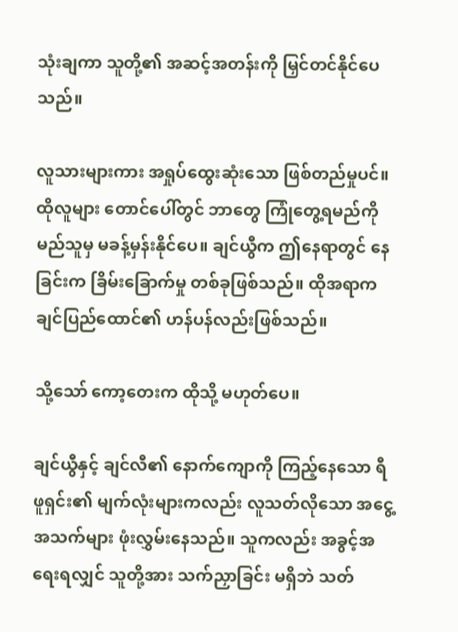သုံးချကာ သူတို့၏ အဆင့်အတန်းကို မြှင်တင်နိုင်ပေသည်။

လူသားများကား အရှုပ်ထွေးဆုံးသော ဖြစ်တည်မှုပင်။ ထိုလူများ တောင်ပေါ်တွင် ဘာတွေ ကြုံတွေ့ရမည်ကို မည်သူမှ မခန့်မှန်းနိုင်ပေ။ ချင်ယွီက ဤနေရာတွင် နေခြင်းက ခြိမ်းခြောက်မှု တစ်ခုဖြစ်သည်။ ထိုအရာက ချင်ပြည်ထောင်၏ ဟန်ပန်လည်းဖြစ်သည်။

သို့သော် ကော့တေးက ထိုသို့ မဟုတ်ပေ။

ချင်ယွီနှင့် ချင်လီ၏ နောက်ကျောကို ကြည့်နေသော ရီဖူရှင်း၏ မျက်လုံးများကလည်း လူသတ်လိုသော အငွေ့အသက်များ ဖုံးလွှမ်းနေသည်။ သူကလည်း အခွင့်အရေးရလျှင် သူတို့အား သက်ညှာခြင်း မရှိဘဲ သတ်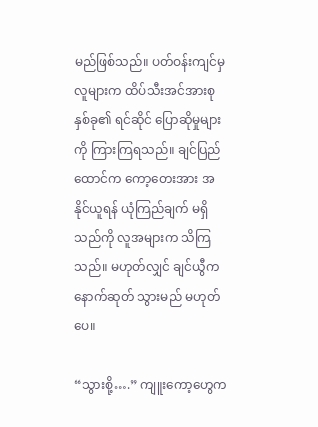မည်ဖြစ်သည်။ ပတ်ဝန်းကျင်မှ လူများက ထိပ်သီးအင်အားစု နှစ်ခု၏ ရင်ဆိုင် ပြောဆိုမှုများကို ကြားကြရသည်။ ချင်ပြည်ထောင်က ကော့တေးအား အနိုင်ယူရန် ယုံကြည်ချက် မရှိသည်ကို လူအများက သိကြသည်။ မဟုတ်လျှင် ချင်ယွီက နောက်ဆုတ် သွားမည် မဟုတ်ပေ။

“သွားစို့….” ကျူးကော့ဟွေက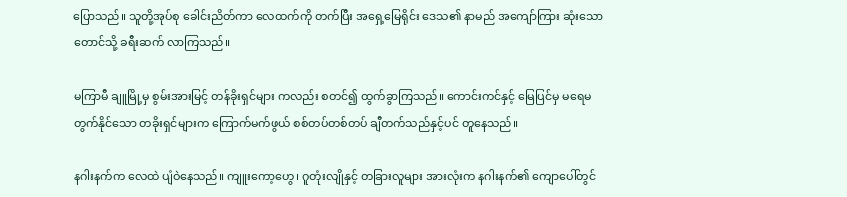ပြောသည်။ သူတို့အုပ်စု ခေါင်းညိတ်ကာ လေထက်ကို တက်ပြီး အရှေ့မြေရိုင်း ဒေသ၏ နာမည် အကျော်ကြား ဆုံးသော တောင်သို့ ခရီးဆက် လာကြသည်။

မကြာမီ ချူမြို့မှ စွမ်းအားမြင့် တန်ခိုးရှင်များ ကလည်း စတင်၍ ထွက်ခွာကြသည်။ ကောင်းကင်နှင့် မြေပြင်မှ မရေမတွက်နိုင်သော တခိုးရှင်များက ကြောက်မက်ဖွယ် စစ်တပ်တစ်တပ် ချီတက်သည်နှင့်ပင် တူနေသည်။

နဂါးနက်က လေထဲ ပျံဝဲနေသည်။ ကျူးကော့ဟွေ၊ ဂူတုံးလျိုနှင့် တခြားလူများ အားလုံးက နဂါးနက်၏ ကျောပေါ်တွင်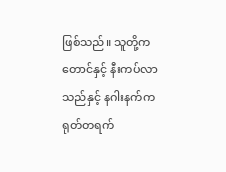ဖြစ်သည်။ သူတို့က တောင်နှင့် နီးကပ်လာသည်နှင့် နဂါးနက်က ရုတ်တရက်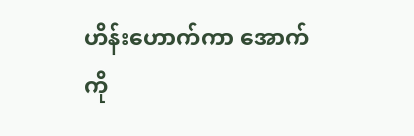ဟိန်းဟောက်ကာ အောက်ကို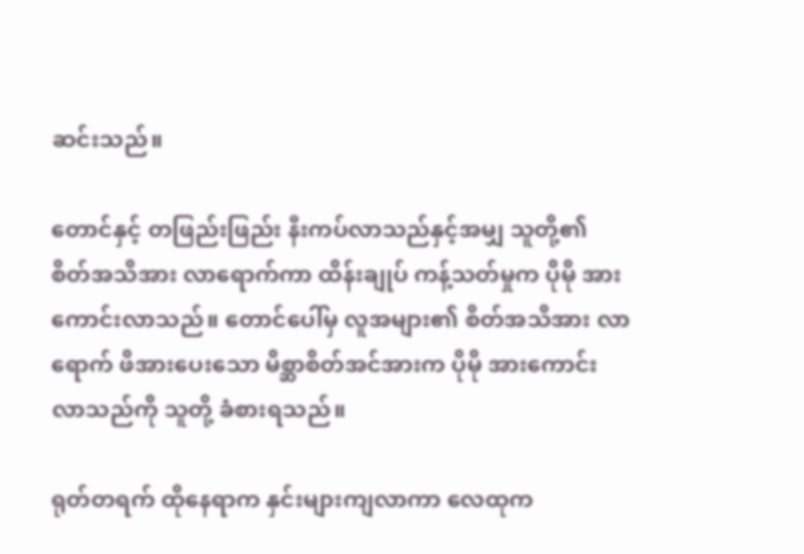ဆင်းသည်။

တောင်နှင့် တဖြည်းဖြည်း နီးကပ်လာသည်နှင့်အမျှ သူတို့၏ စိတ်အသိအား လာရောက်ကာ ထိန်းချုပ် ကန့်သတ်မှုက ပိုမို အားကောင်းလာသည်။ တောင်ပေါ်မှ လူအများ၏ စိတ်အသိအား လာရောက် ဖိအားပေးသော မိစ္ဆာစိတ်အင်အားက ပိုမို အားကောင်းလာသည်ကို သူတို့ ခံစားရသည်။

ရုတ်တရက် ထိုနေရာက နှင်းများကျလာကာ လေထုက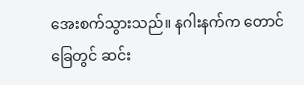အေးစက်သွားသည်။ နဂါးနက်က တောင်ခြေတွင် ဆင်း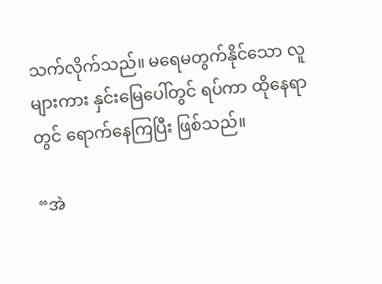သက်လိုက်သည်။ မရေမတွက်နိုင်သော လူများကား နှင်းမြေပေါ်တွင် ရပ်ကာ ထိုနေရာတွင် ရောက်နေကြပြီး ဖြစ်သည်။

“အဲ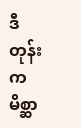ဒီတုန်းက မိစ္ဆာ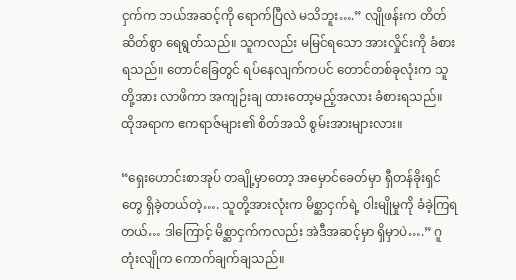ငှက်က ဘယ်အဆင့်ကို ရောက်ပြီလဲ မသိဘူး….” လျိုဖန်းက တိတ်ဆိတ်စွာ ရေရွတ်သည်။ သူကလည်း မမြင်ရသော အားလှိုင်းကို ခံစားရသည်။ တောင်ခြေတွင် ရပ်နေလျက်ကပင် တောင်တစ်ခုလုံးက သူတို့အား လာဖိကာ အကျဉ်းချ ထားတော့မည့်အလား ခံစားရသည်။ ထိုအရာက ဧကရာဇ်များ၏ စိတ်အသိ စွမ်းအားများလား။

“ရှေးဟောင်းစာအုပ် တချို့မှာတော့ အမှောင်ခေတ်မှာ ရှီတန်ခိုးရှင်တွေ ရှိခဲ့တယ်တဲ့…. သူတို့အားလုံးက မိစ္ဆာငှက်ရဲ့ ဝါးမျိုမှုကို ခံခဲ့ကြရတယ်… ဒါကြောင့် မိစ္ဆာငှက်ကလည်း အဲဒီအဆင့်မှာ ရှိမှာပဲ….” ဂူတုံးလျိုက ကောက်ချက်ချသည်။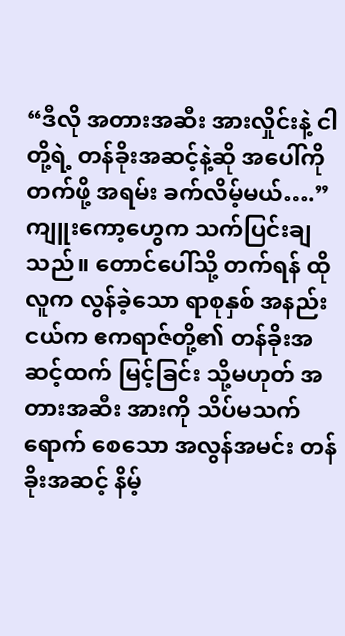“ဒီလို အတားအဆီး အားလှိုင်းနဲ့ ငါတို့ရဲ့ တန်ခိုးအဆင့်နဲ့ဆို အပေါ်ကို တက်ဖို့ အရမ်း ခက်လိမ့်မယ်….” ကျူးကော့ဟွေက သက်ပြင်းချသည်။ တောင်ပေါ်သို့ တက်ရန် ထိုလူက လွန်ခဲ့သော ရာစုနှစ် အနည်းငယ်က ဧကရာဇ်တို့၏ တန်ခိုးအဆင့်ထက် မြင့်ခြင်း သို့မဟုတ် အတားအဆီး အားကို သိပ်မသက်ရောက် စေသော အလွန်အမင်း တန်ခိုးအဆင့် နိမ့်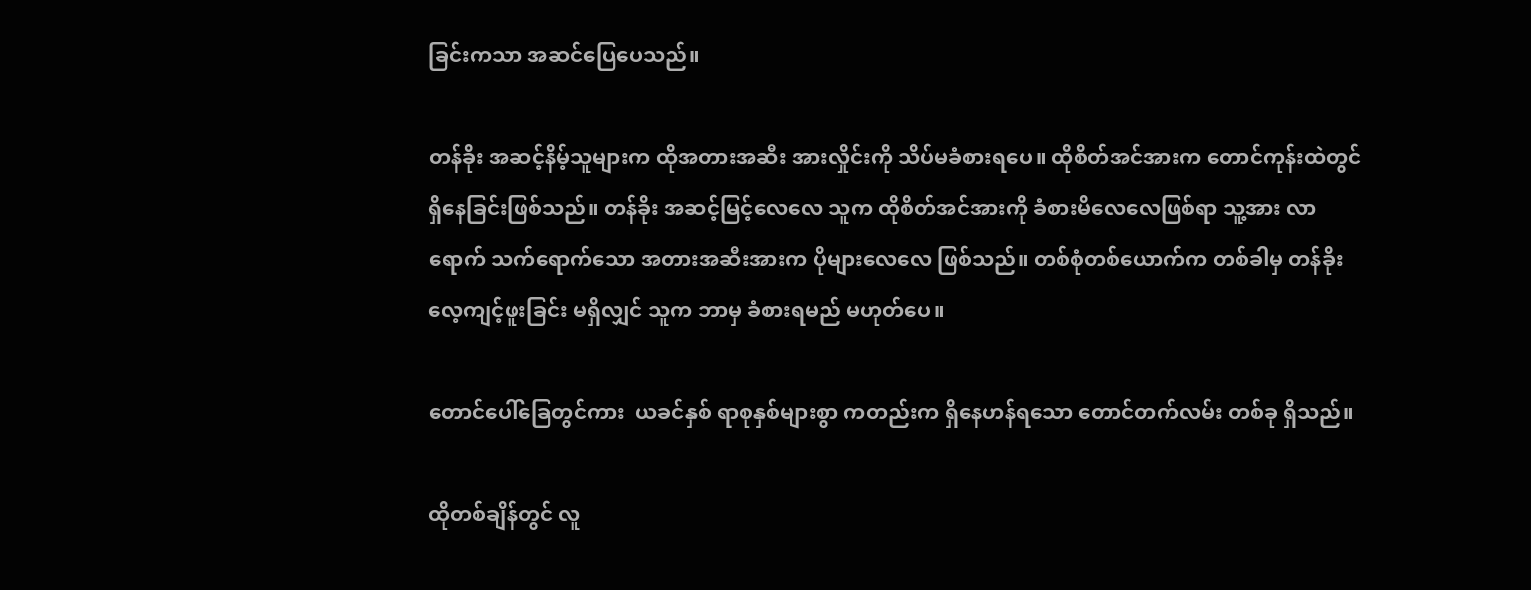ခြင်းကသာ အဆင်ပြေပေသည်။

တန်ခိုး အဆင့်နိမ့်သူများက ထိုအတားအဆီး အားလှိုင်းကို သိပ်မခံစားရပေ။ ထိုစိတ်အင်အားက တောင်ကုန်းထဲတွင် ရှိနေခြင်းဖြစ်သည်။ တန်ခိုး အဆင့်မြင့်လေလေ သူက ထိုစိတ်အင်အားကို ခံစားမိလေလေဖြစ်ရာ သူ့အား လာရောက် သက်ရောက်သော အတားအဆီးအားက ပိုများလေလေ ဖြစ်သည်။ တစ်စုံတစ်ယောက်က တစ်ခါမှ တန်ခိုးလေ့ကျင့်ဖူးခြင်း မရှိလျှင် သူက ဘာမှ ခံစားရမည် မဟုတ်ပေ။

တောင်ပေါ်ခြေတွင်ကား  ယခင်နှစ် ရာစုနှစ်များစွာ ကတည်းက ရှိနေဟန်ရသော တောင်တက်လမ်း တစ်ခု ရှိသည်။

ထိုတစ်ချိန်တွင် လူ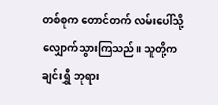တစ်စုက တောင်တက် လမ်းပေါ်သို့ လျှောက်သွားကြသည်။ သူတို့က ချင်းရွှီ ဘုရား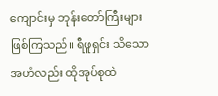ကျောင်းမှ ဘုန်းတော်ကြီးများ ဖြစ်ကြသည်။ ရီဖူရှင်း သိသော အဟံလည်း ထိုအုပ်စုထဲ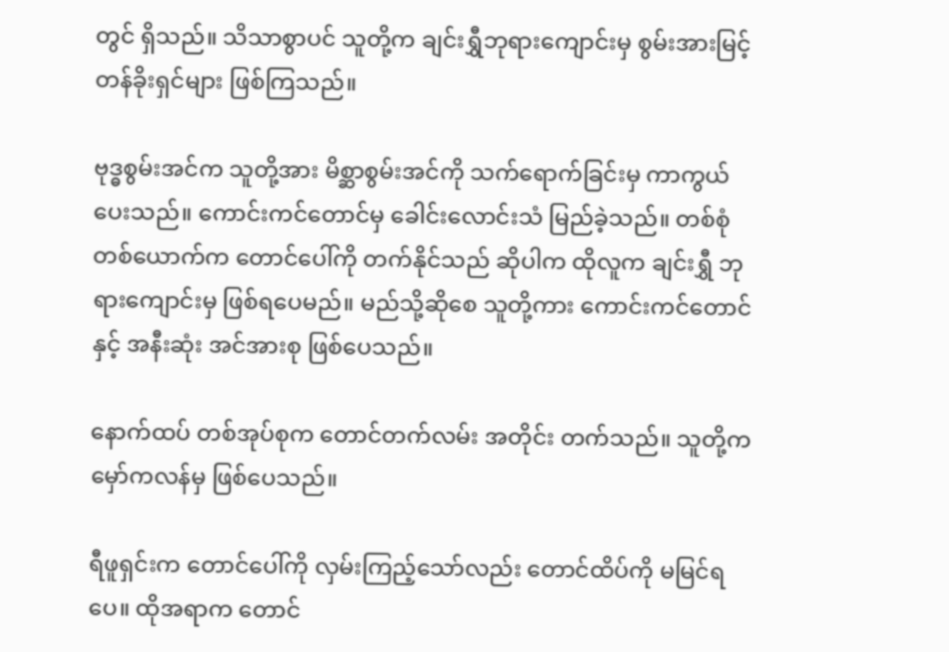တွင် ရှိသည်။ သိသာစွာပင် သူတို့က ချင်းရွှီဘုရားကျောင်းမှ စွမ်းအားမြင့် တန်ခိုးရှင်များ ဖြစ်ကြသည်။

ဗုဒ္ဓစွမ်းအင်က သူတို့အား မိစ္ဆာစွမ်းအင်ကို သက်ရောက်ခြင်းမှ ကာကွယ်ပေးသည်။ ကောင်းကင်တောင်မှ ခေါင်းလောင်းသံ မြည်ခဲ့သည်။ တစ်စုံတစ်ယောက်က တောင်ပေါ်ကို တက်နိုင်သည် ဆိုပါက ထိုလူက ချင်းရွှီ ဘုရားကျောင်းမှ ဖြစ်ရပေမည်။ မည်သို့ဆိုစေ သူတို့ကား ကောင်းကင်တောင်နှင့် အနီးဆုံး အင်အားစု ဖြစ်ပေသည်။

နောက်ထပ် တစ်အုပ်စုက တောင်တက်လမ်း အတိုင်း တက်သည်။ သူတို့က မှော်ကလန်မှ ဖြစ်ပေသည်။

ရီဖူရှင်းက တောင်ပေါ်ကို လှမ်းကြည့်သော်လည်း တောင်ထိပ်ကို မမြင်ရပေ။ ထိုအရာက တောင်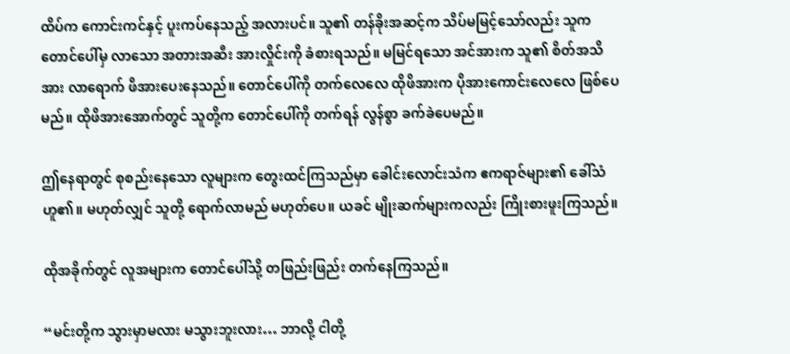ထိပ်က ကောင်းကင်နှင့် ပူးကပ်နေသည့် အလားပင်။ သူ၏ တန်ခိုးအဆင့်က သိပ်မမြင့်သော်လည်း သူက တောင်ပေါ်မှ လာသော အတားအဆီး အားလှိုင်းကို ခံစားရသည်။ မမြင်ရသော အင်အားက သူ၏ စိတ်အသိအား လာရောက် ဖိအားပေးနေသည်။ တောင်ပေါ်ကို တက်လေလေ ထိုဖိအားက ပိုအားကောင်းလေလေ ဖြစ်ပေမည်။ ထိုဖိအားအောက်တွင် သူတို့က တောင်ပေါ်ကို တက်ရန် လွန်စွာ ခက်ခဲပေမည်။

ဤနေရာတွင် စုစည်းနေသော လူများက တွေးထင်ကြသည်မှာ ခေါင်းလောင်းသံက ဧကရာဇ်များ၏ ခေါ်သံဟူ၏။ မဟုတ်လျှင် သူတို့ ရောက်လာမည် မဟုတ်ပေ။ ယခင် မျိုးဆက်များကလည်း ကြိုးစားဖူးကြသည်။

ထိုအခိုက်တွင် လူအများက တောင်ပေါ်သို့ တဖြည်းဖြည်း တက်နေကြသည်။

“မင်းတို့က သွားမှာမလား မသွားဘူးလား… ဘာလို့ ငါတို့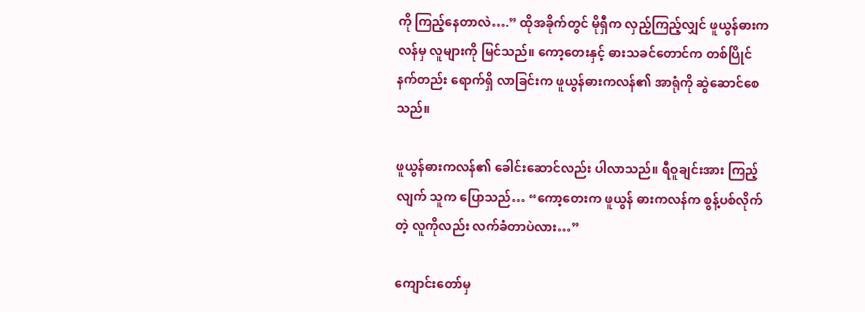ကို ကြည့်နေတာလဲ….” ထိုအခိုက်တွင် မိုရှီက လှည့်ကြည့်လျှင် ဖူယွန်ဓားကလန်မှ လူများကို မြင်သည်။ ကော့တေးနှင့် ဓားသခင်တောင်က တစ်ပြိုင်နက်တည်း ရောက်ရှိ လာခြင်းက ဖူယွန်ဓားကလန်၏ အာရုံကို ဆွဲဆောင်စေသည်။

ဖူယွန်ဓားကလန်၏ ခေါင်းဆောင်လည်း ပါလာသည်။ ရီဝူချင်းအား ကြည့်လျက် သူက ပြောသည်… “ကော့တေးက ဖူယွန် ဓားကလန်က စွန့်ပစ်လိုက်တဲ့ လူကိုလည်း လက်ခံတာပဲလား…”

ကျောင်းတော်မှ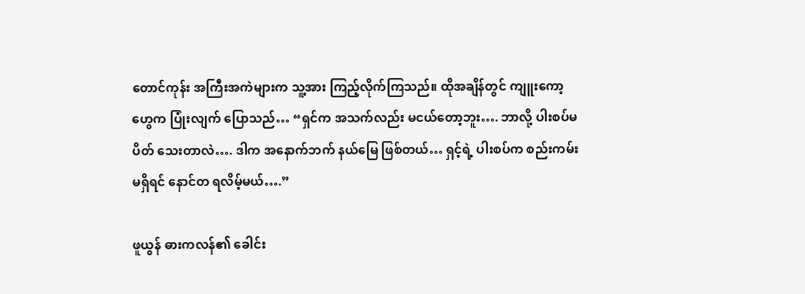တောင်ကုန်း အကြီးအကဲများက သူ့အား ကြည့်လိုက်ကြသည်။ ထိုအချိန်တွင် ကျူးကော့ဟွေက ပြုံးလျက် ပြောသည်… “ရှင်က အသက်လည်း မငယ်တော့ဘူး…. ဘာလို့ ပါးစပ်မပိတ် သေးတာလဲ…. ဒါက အနောက်ဘက် နယ်မြေ ဖြစ်တယ်… ရှင့်ရဲ့ ပါးစပ်က စည်းကမ်းမရှိရင် နောင်တ ရလိမ့်မယ်….”

ဖူယွန် ဓားကလန်၏ ခေါင်း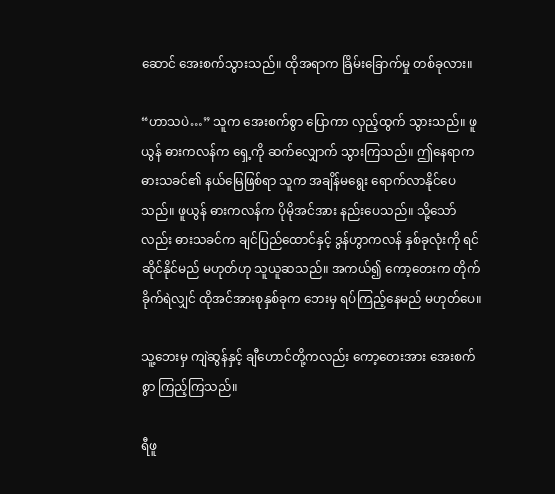ဆောင် အေးစက်သွားသည်။ ထိုအရာက ခြိမ်းခြောက်မှု တစ်ခုလား။

“ဟာသပဲ…” သူက အေးစက်စွာ ပြောကာ လှည့်ထွက် သွားသည်။ ဖူယွန် ဓားကလန်က ရှေ့ကို ဆက်လျှောက် သွားကြသည်။ ဤနေရာက ဓားသခင်၏ နယ်မြေဖြစ်ရာ သူက အချိန်မရွေး ရောက်လာနိုင်ပေသည်။ ဖူယွန် ဓားကလန်က ပိုမိုအင်အား နည်းပေသည်။ သို့သော်လည်း ဓားသခင်က ချင်ပြည်ထောင်နှင့် ဒွန်ဟွာကလန် နှစ်ခုလုံးကို ရင်ဆိုင်နိုင်မည် မဟုတ်ဟု သူယူဆသည်။ အကယ်၍ ကော့တေးက တိုက်ခိုက်ရဲလျှင် ထိုအင်အားစုနှစ်ခုက ဘေးမှ ရပ်ကြည့်နေမည် မဟုတ်ပေ။

သူ့ဘေးမှ ကျဲဆွန်နှင့် ချီဟောင်တို့ကလည်း ကော့တေးအား အေးစက်စွာ ကြည့်ကြသည်။

ရီဖူ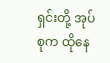ရှင်းတို့ အုပ်စုက ထိုနေ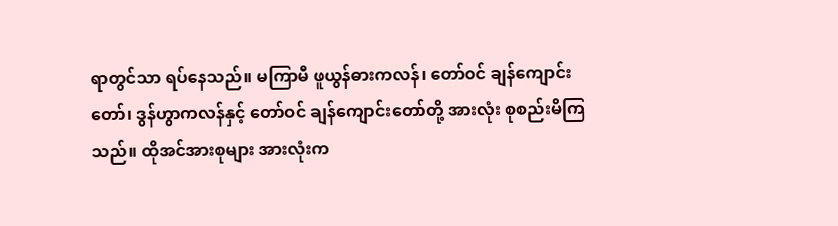ရာတွင်သာ ရပ်နေသည်။ မကြာမီ ဖူယွန်ဓားကလန်၊ တော်ဝင် ချန်ကျောင်းတော်၊ ဒွန်ဟွာကလန်နှင့် တော်ဝင် ချန်ကျောင်းတော်တို့ အားလုံး စုစည်းမိကြသည်။ ထိုအင်အားစုများ အားလုံးက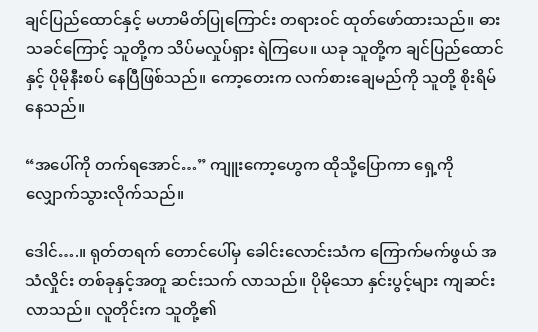ချင်ပြည်ထောင်နှင့် မဟာမိတ်ပြုကြောင်း တရားဝင် ထုတ်ဖော်ထားသည်။ ဓားသခင်ကြောင့် သူတို့က သိပ်မလှုပ်ရှား ရဲကြပေ။ ယခု သူတို့က ချင်ပြည်ထောင်နှင့် ပိုမိုနီးစပ် နေပြီဖြစ်သည်။ ကော့တေးက လက်စားချေမည်ကို သူတို့ စိုးရိမ်နေသည်။

“အပေါ်ကို တက်ရအောင်…” ကျူးကော့ဟွေက ထိုသို့ပြောကာ ရှေ့ကို လျှောက်သွားလိုက်သည်။

ဒေါင်….။ ရုတ်တရက် တောင်ပေါ်မှ ခေါင်းလောင်းသံက ကြောက်မက်ဖွယ် အသံလှိုင်း တစ်ခုနှင့်အတူ ဆင်းသက် လာသည်။ ပိုမိုသော နှင်းပွင့်များ ကျဆင်း လာသည်။ လူတိုင်းက သူတို့၏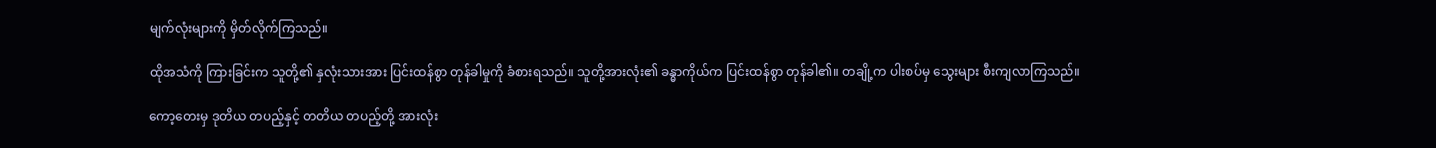မျက်လုံးများကို မှိတ်လိုက်ကြသည်။

ထိုအသံကို ကြားခြင်းက သူတို့၏ နှလုံးသားအား ပြင်းထန်စွာ တုန်ခါမှုကို ခံစားရသည်။ သူတို့အားလုံး၏ ခန္ဓာကိုယ်က ပြင်းထန်စွာ တုန်ခါ၏။ တချို့က ပါးစပ်မှ သွေးများ စီးကျလာကြသည်။

ကော့တေးမှ ဒုတိယ တပည့်နှင့် တတိယ တပည့်တို့ အားလုံး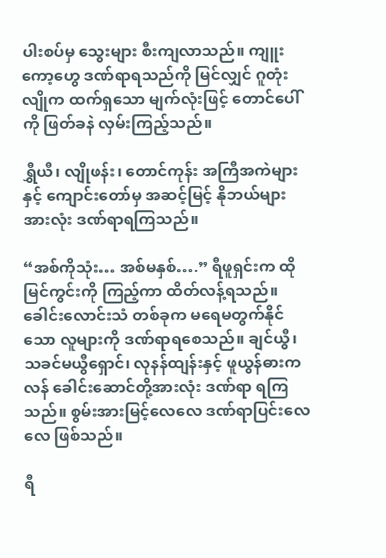ပါးစပ်မှ သွေးများ စီးကျလာသည်။ ကျူးကော့ဟွေ ဒဏ်ရာရသည်ကို မြင်လျှင် ဂူတုံးလျိုက ထက်ရှသော မျက်လုံးဖြင့် တောင်ပေါ်ကို ဖြတ်ခနဲ လှမ်းကြည့်သည်။

ရွှီယီ၊ လျိုဖန်း၊ တောင်ကုန်း အကြီအကဲများနှင့် ကျောင်းတော်မှ အဆင့်မြင့် နိုဘယ်များ အားလုံး ဒဏ်ရာရကြသည်။

“အစ်ကိုသုံး… အစ်မနှစ်….” ရီဖူရှင်းက ထိုမြင်ကွင်းကို ကြည့်ကာ ထိတ်လန့်ရသည်။ ခေါင်းလောင်းသံ တစ်ခုက မရေမတွက်နိုင်သော လူများကို ဒဏ်ရာရစေသည်။ ချင်ယွီ၊ သခင်မယွီရှောင်၊ လုနန်ထျန်းနှင့် ဖူယွန်ဓားကလန် ခေါင်းဆောင်တို့အားလုံး ဒဏ်ရာ ရကြသည်။ စွမ်းအားမြင့်လေလေ ဒဏ်ရာပြင်းလေလေ ဖြစ်သည်။

ရီ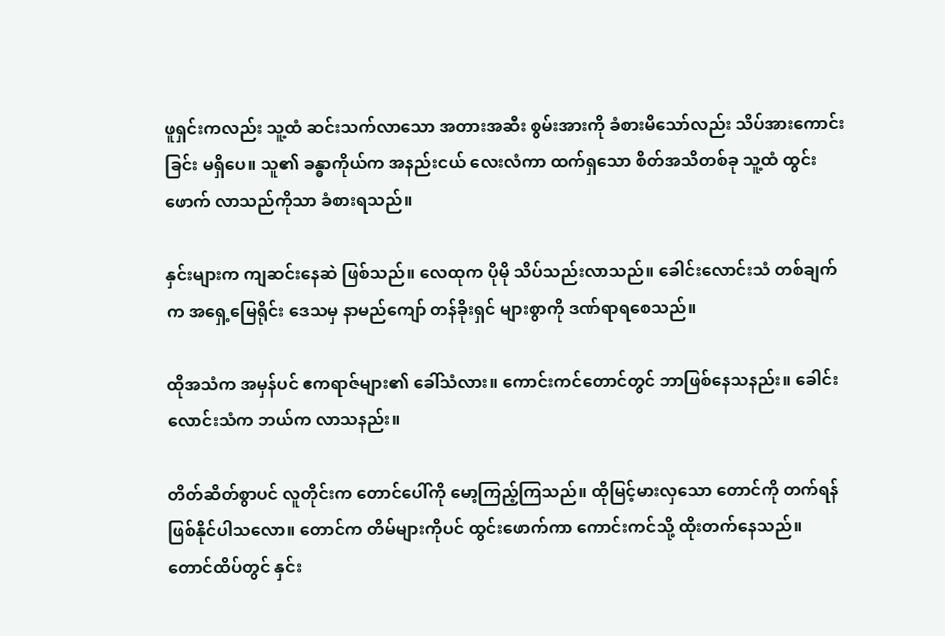ဖူရှင်းကလည်း သူ့ထံ ဆင်းသက်လာသော အတားအဆီး စွမ်းအားကို ခံစားမိသော်လည်း သိပ်အားကောင်းခြင်း မရှိပေ။ သူ၏ ခန္ဓာကိုယ်က အနည်းငယ် လေးလံကာ ထက်ရှသော စိတ်အသိတစ်ခု သူ့ထံ ထွင်းဖောက် လာသည်ကိုသာ ခံစားရသည်။

နှင်းများက ကျဆင်းနေဆဲ ဖြစ်သည်။ လေထုက ပိုမို သိပ်သည်းလာသည်။ ခေါင်းလောင်းသံ တစ်ချက်က အရှေ့မြေရိုင်း ဒေသမှ နာမည်ကျော် တန်ခိုးရှင် များစွာကို ဒဏ်ရာရစေသည်။

ထိုအသံက အမှန်ပင် ဧကရာဇ်များ၏ ခေါ်သံလား။ ကောင်းကင်တောင်တွင် ဘာဖြစ်နေသနည်း။ ခေါင်းလောင်းသံက ဘယ်က လာသနည်း။

တိတ်ဆိတ်စွာပင် လူတိုင်းက တောင်ပေါ်ကို မော့ကြည့်ကြသည်။ ထိုမြင့်မားလှသော တောင်ကို တက်ရန် ဖြစ်နိုင်ပါသလော။ တောင်က တိမ်များကိုပင် ထွင်းဖောက်ကာ ကောင်းကင်သို့ ထိုးတက်နေသည်။ တောင်ထိပ်တွင် နှင်း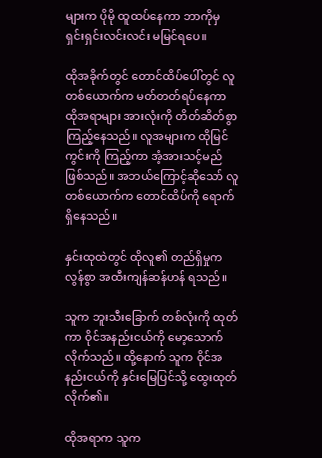များက ပိုမို ထူထပ်နေကာ ဘာကိုမှ ရှင်းရှင်းလင်းလင်း မမြင်ရပေ။

ထိုအခိုက်တွင် တောင်ထိပ်ပေါ်တွင် လူတစ်ယောက်က မတ်တတ်ရပ်နေကာ ထိုအရာများ အားလုံးကို တိတ်ဆိတ်စွာ ကြည့်နေသည်။ လူအများက ထိုမြင်ကွင်းကို ကြည့်ကာ အံ့အားသင့်မည် ဖြစ်သည်။ အဘယ်ကြောင့်ဆိုသော် လူတစ်ယောက်က တောင်ထိပ်ကို ရောက်ရှိနေသည်။

နှင်းထုထဲတွင် ထိုလူ၏ တည်ရှိမှုက လွန်စွာ အထီးကျန်ဆန်ဟန် ရသည်။

သူက ဘူးသီးခြောက် တစ်လုံးကို ထုတ်ကာ ဝိုင်အနည်းငယ်ကို မော့သောက် လိုက်သည်။ ထို့နောက် သူက ဝိုင်အနည်းငယ်ကို နှင်းမြေပြင်သို့ ထွေးထုတ်လိုက်၏။

ထိုအရာက သူက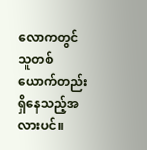လောကတွင် သူတစ်ယောက်တည်း ရှိနေသည့်အလားပင်။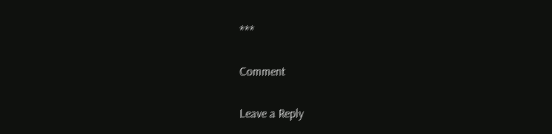***

Comment

Leave a Reply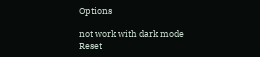Options

not work with dark mode
Reset